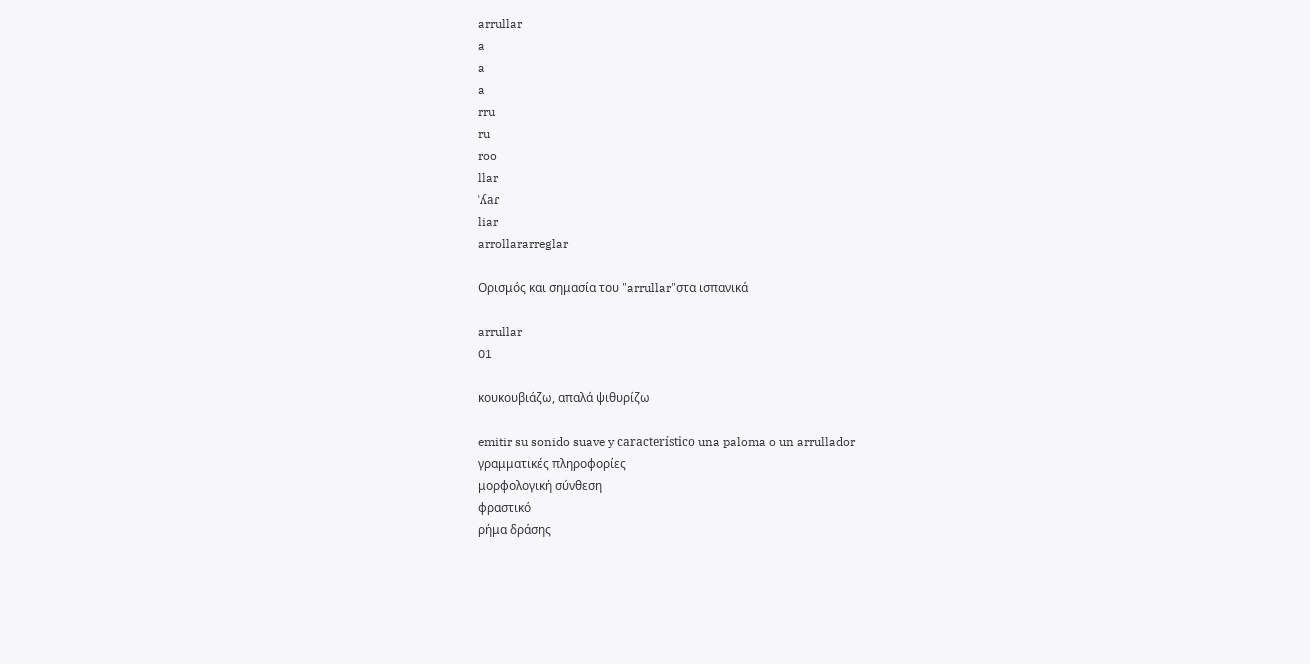arrullar
a
a
a
rru
ru
roo
llar
ˈʎaɾ
liar
arrollararreglar

Ορισμός και σημασία του "arrullar"στα ισπανικά

arrullar
01

κουκουβιάζω, απαλά ψιθυρίζω

emitir su sonido suave y característico una paloma o un arrullador
γραμματικές πληροφορίες
μορφολογική σύνθεση
φραστικό
ρήμα δράσης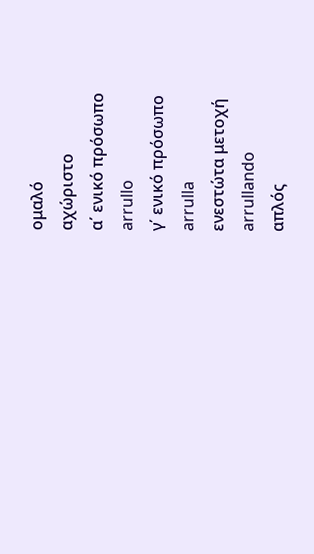ομαλό
αχώριστο
α΄ ενικό πρόσωπο
arrullo
γ΄ ενικό πρόσωπο
arrulla
ενεστώτα μετοχή
arrullando
απλός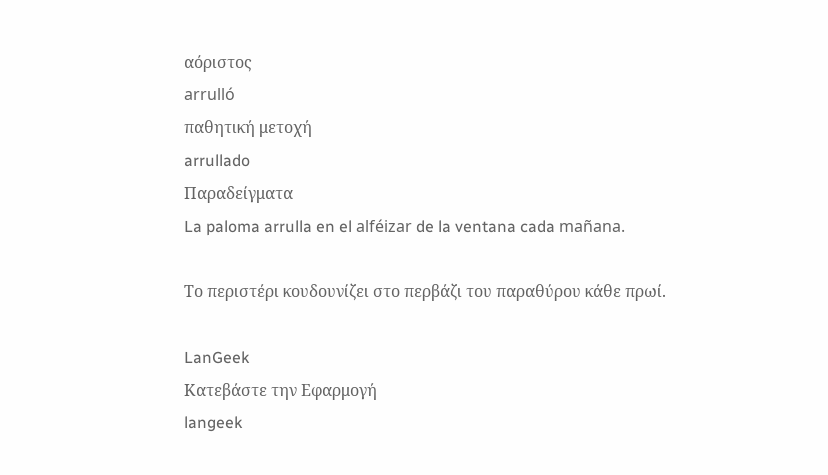αόριστος
arrulló
παθητική μετοχή
arrullado
Παραδείγματα
La paloma arrulla en el alféizar de la ventana cada mañana.

Το περιστέρι κουδουνίζει στο περβάζι του παραθύρου κάθε πρωί.

LanGeek
Κατεβάστε την Εφαρμογή
langeek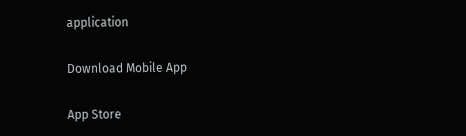application

Download Mobile App

App Store